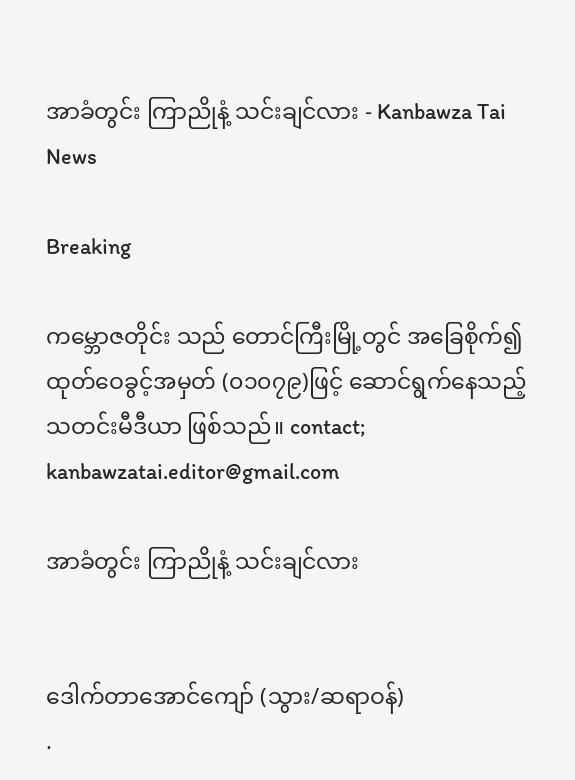အာခံတွင်း ကြာညိုနံ့ သင်းချင်လား - Kanbawza Tai News

Breaking

ကမ္ဘောဇတိုင်း သည် တောင်ကြီးမြို့တွင် အခြေစိုက်၍ ထုတ်ဝေခွင့်အမှတ် (၀၁၀၇၉)ဖြင့် ဆောင်ရွက်နေသည့် သတင်းမီဒီယာ ဖြစ်သည်။ contact; kanbawzatai.editor@gmail.com

အာခံတွင်း ကြာညိုနံ့ သင်းချင်လား


ဒေါက်တာအောင်ကျော် (သွား/ဆရာဝန်)
.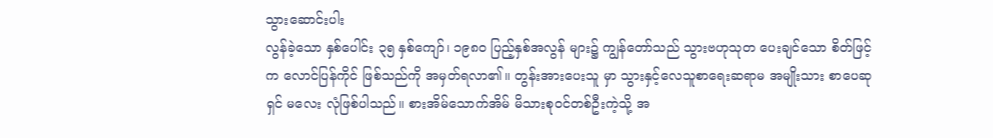သွားဆောင်းပါး
လွန်ခဲ့သော နှစ်ပေါင်း ၃၅ နှစ်ကျော်၊ ၁၉၈၀ ပြည့်နှစ်အလွန် များ၌ ကျွန်တော်သည် သွားဗဟုသုတ ပေးချင်သော စိတ်ဖြင့် က လောင်ပြန်ကိုင် ဖြစ်သည်ကို အမှတ်ရလာ၏။ တွန်းအားပေးသူ မှာ သွားနှင့်လေသူစာရေးဆရာမ အမျိုးသား စာပေဆုရှင် မလေး လုံဖြစ်ပါသည်။ စားအိမ်သောက်အိမ် မိသားစုဝင်တစ်ဦးကဲ့သို့ အ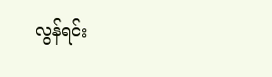လွန်ရင်း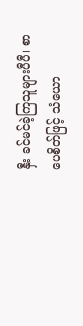နှီး ခင်မင်ခဲ့ကြသူများပီပီ၊ စာပေစိတ်ဖြင့် သံယော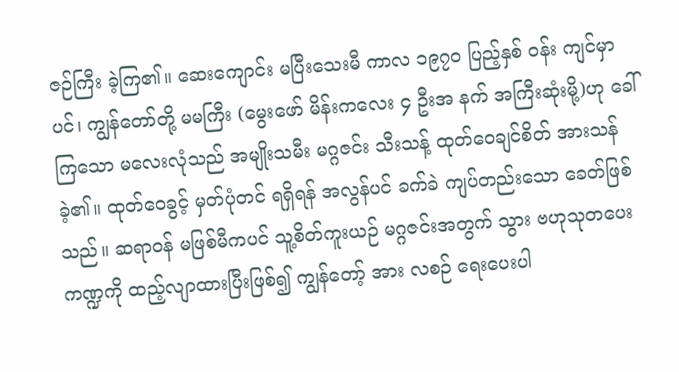ဇဉ်ကြီး ခဲ့ကြ၏။ ဆေးကျောင်း မပြီးသေးမီ ကာလ ၁၉၇၀ ပြည့်နှစ် ဝန်း ကျင်မှာပင်၊ ကျွန်တော်တို့ မမကြီး (မွေးဖော် မိန်းကလေး ၄ ဦးအ နက် အကြီးဆုံးမို့)ဟု ခေါ်ကြသော မလေးလုံသည် အမျိုးသမီး မဂ္ဂဇင်း သီးသန့် ထုတ်ဝေချင်စိတ် အားသန်ခဲ့၏။ ထုတ်ဝေခွင့် မှတ်ပုံတင် ရရှိရန် အလွန်ပင် ခက်ခဲ ကျပ်တည်းသော ခေတ်ဖြစ် သည်။ ဆရာဝန် မဖြစ်မီကပင် သူ့စိတ်ကူးယဉ် မဂ္ဂဇင်းအတွက် သွား ဗဟုသုတပေး ကဏ္ဍကို ထည့်လျာထားပြီးဖြစ်၍ ကျွန်တော့် အား လစဉ် ရေးပေးပါ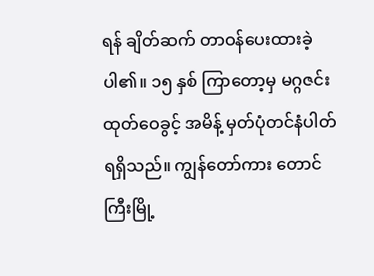ရန် ချိတ်ဆက် တာဝန်ပေးထားခဲ့ပါ၏။ ၁၅ နှစ် ကြာတော့မှ မဂ္ဂဇင်း ထုတ်ဝေခွင့် အမိန့် မှတ်ပုံတင်နံပါတ် ရရှိသည်။ ကျွန်တော်ကား တောင်ကြီးမြို့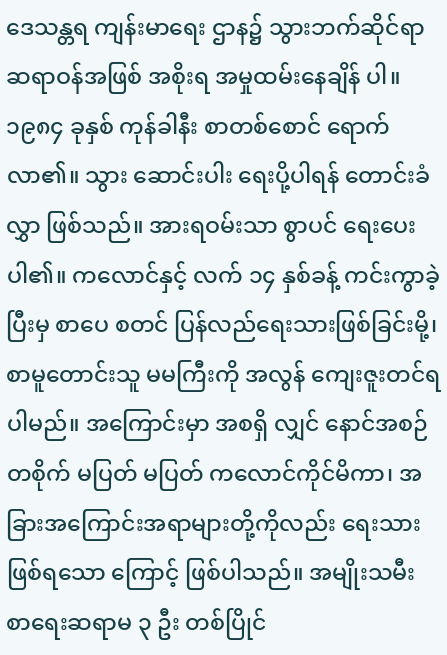ဒေသန္တရ ကျန်းမာရေး ဌာန၌ သွားဘက်ဆိုင်ရာ ဆရာဝန်အဖြစ် အစိုးရ အမှုထမ်းနေချိန် ပါ။ ၁၉၈၄ ခုနှစ် ကုန်ခါနီး စာတစ်စောင် ရောက်လာ၏။ သွား ဆောင်းပါး ရေးပို့ပါရန် တောင်းခံလွှာ ဖြစ်သည်။ အားရဝမ်းသာ စွာပင် ရေးပေးပါ၏။ ကလောင်နှင့် လက် ၁၄ နှစ်ခန့် ကင်းကွာခဲ့ ပြီးမှ စာပေ စတင် ပြန်လည်ရေးသားဖြစ်ခြင်းမို့၊ စာမူတောင်းသူ မမကြီးကို အလွန် ကျေးဇူးတင်ရပါမည်။ အကြောင်းမှာ အစရှိ လျှင် နောင်အစဉ်တစိုက် မပြတ် မပြတ် ကလောင်ကိုင်မိကာ၊ အ ခြားအကြောင်းအရာများတို့ကိုလည်း ရေးသား ဖြစ်ရသော ကြောင့် ဖြစ်ပါသည်။ အမျိုးသမီး စာရေးဆရာမ ၃ ဦး တစ်ပြိုင်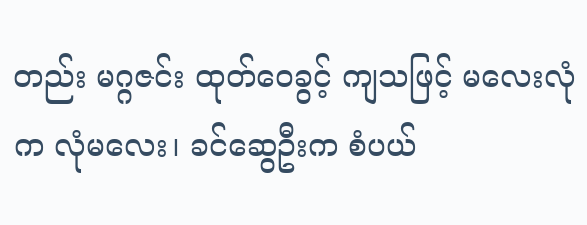တည်း မဂ္ဂဇင်း ထုတ်ဝေခွင့် ကျသဖြင့် မလေးလုံက လုံမလေး၊ ခင်ဆွေဦးက စံပယ်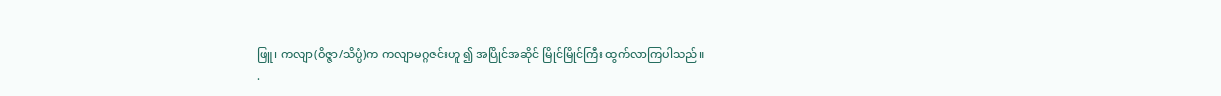ဖြူ၊ ကလျာ(ဝိဇ္ဇာ/သိပ္ပံ)က ကလျာမဂ္ဂဇင်းဟူ ၍ အပြိုင်အဆိုင် မြိုင်မြိုင်ကြီး ထွက်လာကြပါသည်။
.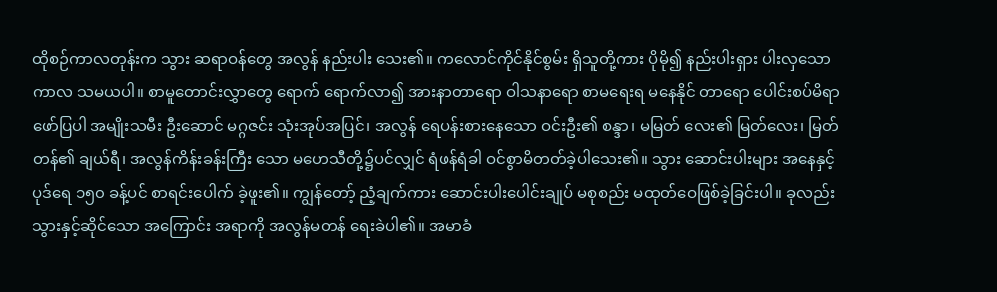ထိုစဉ်ကာလတုန်းက သွား ဆရာဝန်တွေ အလွန် နည်းပါး သေး၏။ ကလောင်ကိုင်နိုင်စွမ်း ရှိသူတို့ကား ပိုမို၍ နည်းပါးရှား ပါးလှသော ကာလ သမယပါ။ စာမူတောင်းလွှာတွေ ရောက် ရောက်လာ၍ အားနာတာရော ဝါသနာရော စာမရေးရ မနေနိုင် တာရော ပေါင်းစပ်မိရာ ဖော်ပြပါ အမျိုးသမီး ဦးဆောင် မဂ္ဂဇင်း သုံးအုပ်အပြင်၊ အလွန် ရေပန်းစားနေသော ဝင်းဦး၏ စန္ဒာ၊ မမြတ် လေး၏ မြတ်လေး၊ မြတ်တန်၏ ချယ်ရီ၊ အလွန်ကိန်းခန်းကြီး သော မဟေသီတို့၌ပင်လျှင် ရံဖန်ရံခါ ဝင်စွာမိတတ်ခဲ့ပါသေး၏။ သွား ဆောင်းပါးများ အနေနှင့် ပုဒ်ရေ ၁၅၀ ခန့်ပင် စာရင်းပေါက် ခဲ့ဖူး၏။ ကျွန်တော့် ညံ့ချက်ကား ဆောင်းပါးပေါင်းချုပ် မစုစည်း မထုတ်ဝေဖြစ်ခဲ့ခြင်းပါ။ ခုလည်း သွားနှင့်ဆိုင်သော အကြောင်း အရာကို အလွန်မတန် ရေးခဲပါ၏။ အမာခံ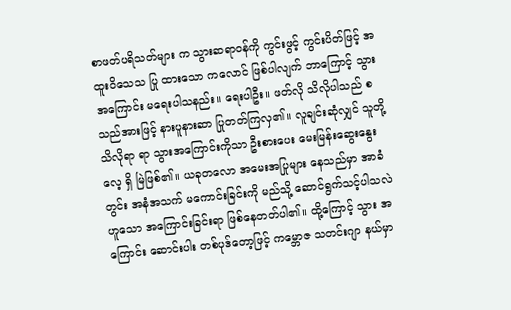စာဖတ်ပရိသတ်များ က သွားဆရာဝန်ကို ကွင်းဖွင့် ကွင်းပိတ်ဖြင့် အထူးဝိသေသ ပြု ထားသော ကလောင် ဖြစ်ပါလျက် ဘာကြောင့် သွားအကြောင်း မရေးပါသနည်း။ ရေးပါဦး။ ဖတ်လို သိလိုပါသည် စသည်အားဖြင့် နားပူနားဆာ ပြုတတ်ကြလှ၏။ လူချင်းဆုံလျှင် သူတို့ သိလိုရာ ရာ သွားအကြောင်းကိုသာ ဦးစားပေး မေးမြန်းဆွေးနွေးလေ့ ရှိ မြဲဖြစ်၏။ ယခုတလော အမေးအပြုများ နေသည်မှာ အာခံတွင်း အနံအသက် မကောင်းခြင်းကို မည်သို့ ဆောင်ရွက်သင့်ပါသလဲ ဟူသော အကြောင်းခြင်းရာ ဖြစ်နေတတ်ပါ၏။ ထို့ကြောင့် သွား အကြောင်း ဆောင်းပါး တစ်ပုဒ်တော့ဖြင့် ကမ္ဘောဇ သတင်းဂျာ နယ်မှာ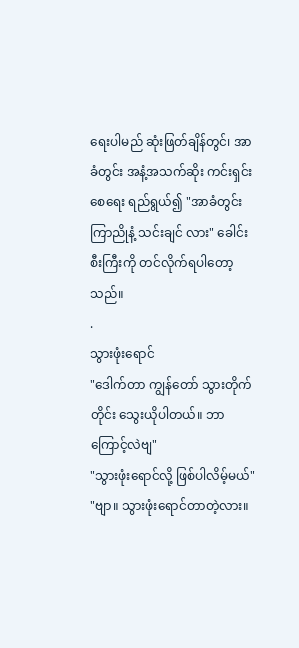ရေးပါမည် ဆုံးဖြတ်ချိန်တွင်၊ အာခံတွင်း အနံ့အသက်ဆိုး ကင်းရှင်းစေရေး ရည်ရွယ်၍ "အာခံတွင်း ကြာညိုနံ့ သင်းချင် လား" ခေါင်းစီးကြီးကို တင်လိုက်ရပါတော့သည်။
.
သွားဖုံးရောင်
"ဒေါက်တာ ကျွန်တော် သွားတိုက်တိုင်း သွေးယိုပါတယ်။ ဘာကြောင့်လဲဗျ"
"သွားဖုံးရောင်လို့ ဖြစ်ပါလိမ့်မယ်"
"ဗျာ။ သွားဖုံးရောင်တာတဲ့လား။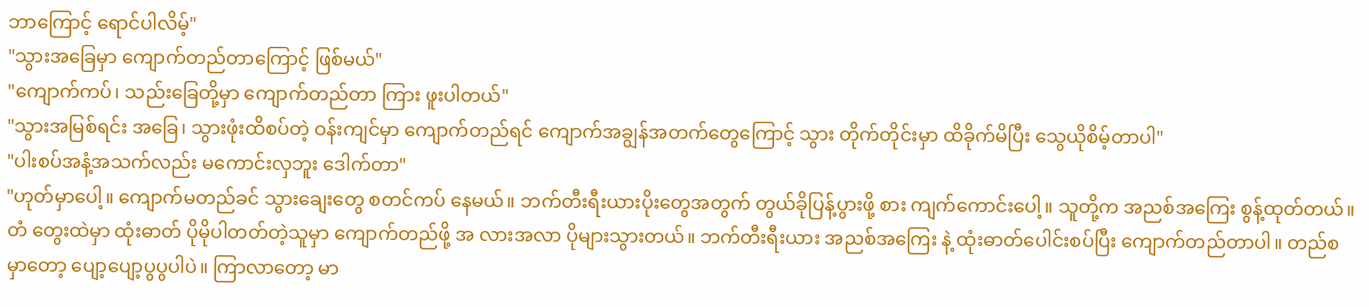ဘာကြောင့် ရောင်ပါလိမ့်"
"သွားအခြေမှာ ကျောက်တည်တာကြောင့် ဖြစ်မယ်"
"ကျောက်ကပ်၊ သည်းခြေတို့မှာ ကျောက်တည်တာ ကြား ဖူးပါတယ်"
"သွားအမြစ်ရင်း အခြေ၊ သွားဖုံးထိစပ်တဲ့ ဝန်းကျင်မှာ ကျောက်တည်ရင် ကျောက်အချွန်အတက်တွေကြောင့် သွား တိုက်တိုင်းမှာ ထိခိုက်မိပြီး သွေယိုစိမ့်တာပါ"
"ပါးစပ်အနံ့အသက်လည်း မကောင်းလှဘူး ဒေါက်တာ"
"ဟုတ်မှာပေါ့။ ကျောက်မတည်ခင် သွားချေးတွေ စတင်ကပ် နေမယ်။ ဘက်တီးရီးယားပိုးတွေအတွက် တွယ်ခိုပြန့်ပွားဖို့ စား ကျက်ကောင်းပေါ့။ သူတို့က အညစ်အကြေး စွန့်ထုတ်တယ်။ တံ တွေးထဲမှာ ထုံးဓာတ် ပိုမိုပါတတ်တဲ့သူမှာ ကျောက်တည်ဖို့ အ လားအလာ ပိုများသွားတယ်။ ဘက်တီးရီးယား အညစ်အကြေး နဲ့ ထုံးဓာတ်ပေါင်းစပ်ပြီး ကျောက်တည်တာပါ။ တည်စမှာတော့ ပျော့ပျော့ပွပွပါပဲ။ ကြာလာတော့ မာ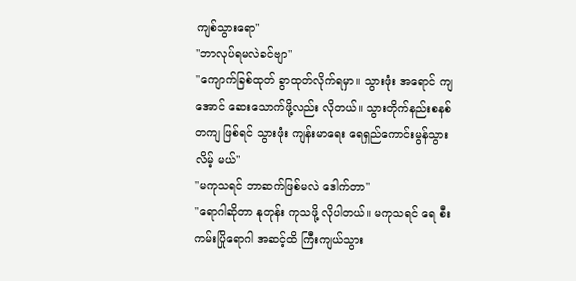ကျစ်သွားရော"
"ဘာလုပ်ရမလဲခင်ဗျာ"
"ကျောက်ခြစ်ထုတ် ခွာထုတ်လိုက်ရမှာ။ သွားဖုံး အရောင် ကျအောင် ဆေးသောက်ဖို့လည်း လိုတယ်။ သွားတိုက်နည်းစနစ် တကျ ဖြစ်ရင် သွားဖုံး ကျန်းမာရေး ရေရှည်ကောင်းမွန်သွားလိမ့် မယ်"
"မကုသရင် ဘာဆက်ဖြစ်မလဲ ဒေါက်တာ"
"ရောဂါဆိုတာ နုတုန်း ကုသဖို့ လိုပါတယ်။ မကုသရင် ရေ စီးကမ်းပြိုရောဂါ အဆင့်ထိ ကြီးကျယ်သွား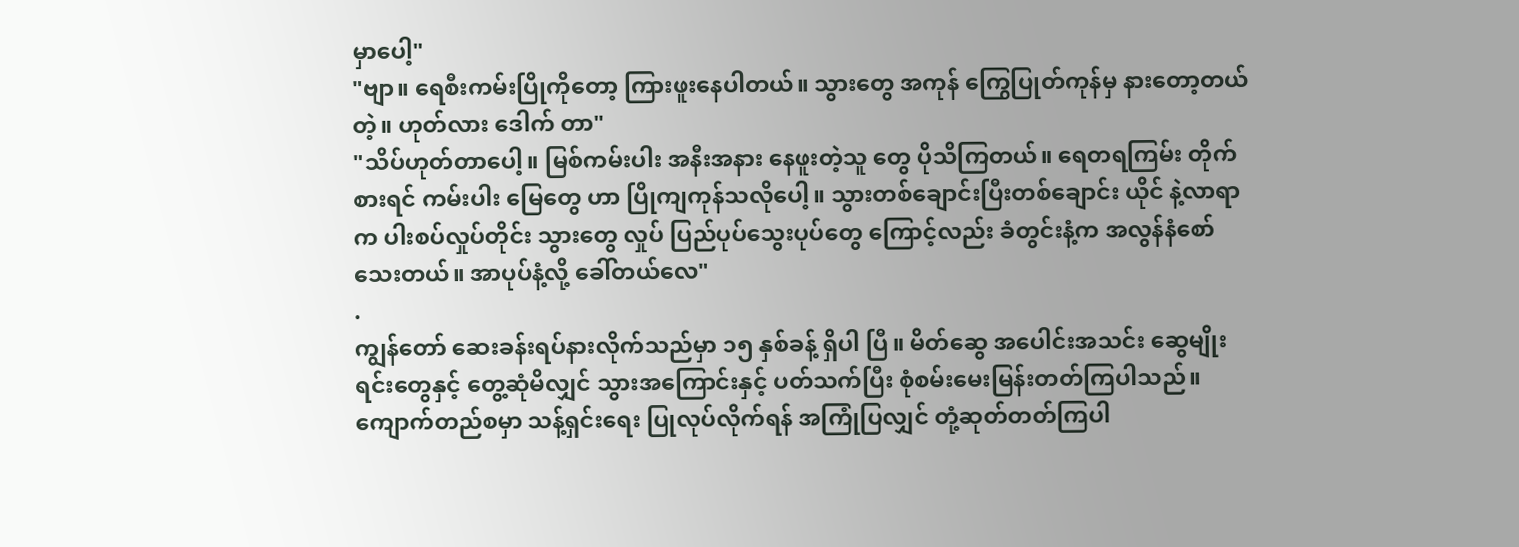မှာပေါ့"
"ဗျာ။ ရေစီးကမ်းပြိုကိုတော့ ကြားဖူးနေပါတယ်။ သွားတွေ အကုန် ကြွေပြုတ်ကုန်မှ နားတော့တယ်တဲ့။ ဟုတ်လား ဒေါက် တာ"
"သိပ်ဟုတ်တာပေါ့။ မြစ်ကမ်းပါး အနီးအနား နေဖူးတဲ့သူ တွေ ပိုသိကြတယ်။ ရေတရကြမ်း တိုက်စားရင် ကမ်းပါး မြေတွေ ဟာ ပြိုကျကုန်သလိုပေါ့။ သွားတစ်ချောင်းပြီးတစ်ချောင်း ယိုင် နဲ့လာရာက ပါးစပ်လှုပ်တိုင်း သွားတွေ လှုပ် ပြည်ပုပ်သွေးပုပ်တွေ ကြောင့်လည်း ခံတွင်းနံ့က အလွန်နံစော်သေးတယ်။ အာပုပ်နံ့လို့ ခေါ်တယ်လေ"
.
ကျွန်တော် ဆေးခန်းရပ်နားလိုက်သည်မှာ ၁၅ နှစ်ခန့် ရှိပါ ပြီ။ မိတ်ဆွေ အပေါင်းအသင်း ဆွေမျိုးရင်းတွေနှင့် တွေ့ဆုံမိလျှင် သွားအကြောင်းနှင့် ပတ်သက်ပြီး စုံစမ်းမေးမြန်းတတ်ကြပါသည်။ ကျောက်တည်စမှာ သန့်ရှင်းရေး ပြုလုပ်လိုက်ရန် အကြုံပြလျှင် တုံ့ဆုတ်တတ်ကြပါ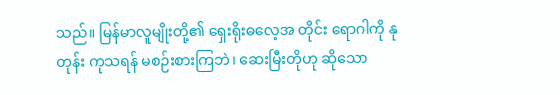သည်။ မြန်မာလူမျိုးတို့၏ ရှေးရိုးဓလေ့အ တိုင်း ရောဂါကို နုတုန်း ကုသရန် မစဉ်းစားကြဘဲ၊ ဆေးမြီးတိုဟု ဆိုသော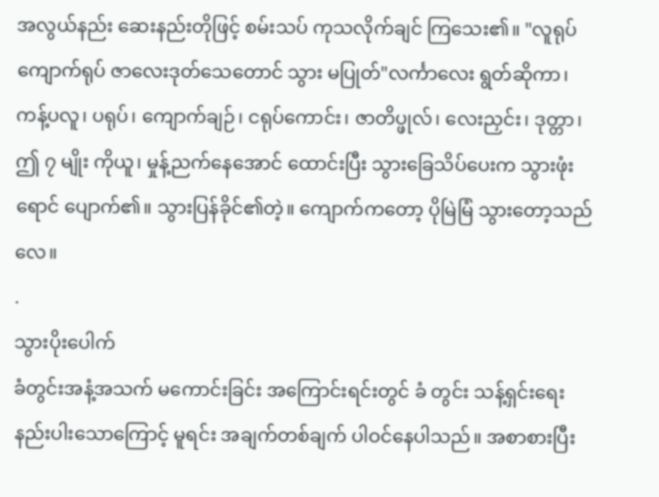အလွယ်နည်း ဆေးနည်းတိုဖြင့် စမ်းသပ် ကုသလိုက်ချင် ကြသေး၏။ "လူရုပ်ကျောက်ရုပ် ဇာလေးဒုတ်သေတောင် သွား မပြုတ်"လင်္ကာလေး ရွတ်ဆိုကာ၊ ကန့်ပလူ၊ ပရုပ်၊ ကျောက်ချဉ်၊ ငရုပ်ကောင်း၊ ဇာတိပ္ဖုလ်၊ လေးညှင်း၊ ဒုတ္တာ၊ ဤ ၇ မျိုး ကိုယူ၊ မှုန့်ညက်နေအောင် ထောင်းပြီး သွားခြေသိပ်ပေးက သွားဖုံး ရောင် ပျောက်၏။ သွားပြန်ခိုင်၏တဲ့။ ကျောက်ကတော့ ပိုမြဲမြံ သွားတော့သည်လေ။
.
သွားပိုးပေါက်
ခံတွင်းအနံ့အသက် မကောင်းခြင်း အကြောင်းရင်းတွင် ခံ တွင်း သန့်ရှင်းရေး နည်းပါးသောကြောင့် မူရင်း အချက်တစ်ချက် ပါဝင်နေပါသည်။ အစာစားပြီး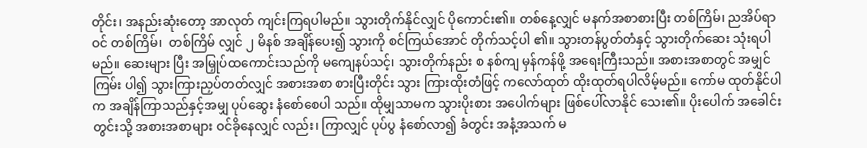တိုင်း၊ အနည်းဆုံးတော့ အာလုတ် ကျင်းကြရပါမည်။ သွားတိုက်နိုင်လျှင် ပိုကောင်း၏။ တစ်နေ့လျှင် မနက်အစာစားပြီး တစ်ကြိမ်၊ ညအိပ်ရာဝင် တစ်ကြိမ်၊  တစ်ကြိမ် လျှင် ၂ မိနစ် အချိန်ပေး၍ သွားကို စင်ကြယ်အောင် တိုက်သင့်ပါ ၏။ သွားတန်ပွတ်တံနှင့် သွားတိုက်ဆေး သုံးရပါမည်။ ဆေးများ ပြီး အမြှုပ်ထကောင်းသည်ကို မကျေနပ်သင့်၊ သွားတိုက်နည်း စ နစ်ကျ မှန်ကန်ဖို့ အရေးကြီးသည်။ အစားအစာတွင် အမျှင်ကြမ်း ပါ၍ သွားကြားညှပ်တတ်လျှင် အစားအစာ စားပြီးတိုင်း သွား ကြားထိုးတံဖြင့် ကလော်ထုတ် ထိုးထုတ်ရပါလိမ့်မည်။ ကော်မ ထုတ်နိုင်ပါက အချိန်ကြာသည်နှင့်အမျှ ပုပ်ဆွေး နံစော်စေပါ သည်။ ထိုမျှသာမက သွားပိုးစား အပေါက်များ ဖြစ်ပေါ်လာနိုင် သေး၏။ ပိုးပေါက် အခေါင်းတွင်းသို့ အစားအစာများ ဝင်ခိုနေလျှင် လည်း၊ ကြာလျှင် ပုပ်ပွ နံစော်လာ၍ ခံတွင်း အနံ့အသက် မ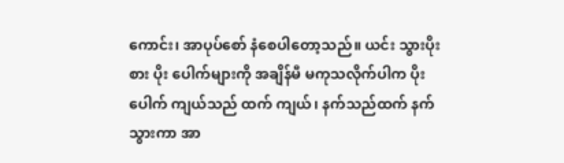ကောင်း၊ အာပုပ်စော် နံစေပါတော့သည်။ ယင်း သွားပိုးစား ပိုး ပေါက်များကို အချိန်မီ မကုသလိုက်ပါက ပိုးပေါက် ကျယ်သည် ထက် ကျယ်၊ နက်သည်ထက် နက်သွားကာ အာ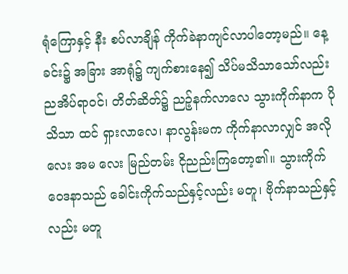ရုံကြောနှင့် နီး စပ်လာချိန် ကိုက်ခဲနာကျင်လာပါတော့မည်။ နေ့ခင်း၌ အခြား အာရုံ၌ ကျက်စားနေ၍ သိပ်မသိသာသော်လည်း ညအိပ်ရာဝင်၊ တိတ်ဆိတ်၌ ညဉ့်နက်လာလေ သွားကိုက်နာက ပိုသိသာ ထင် ရှားလာလေ၊ နာလွန်းမက ကိုက်နာလာလျှင် အလိုလေး အမ လေး မြည်တမ်း ငိုညည်းကြတော့၏။ သွားကိုက် ဝေဒနာသည် ခေါင်းကိုက်သည်နှင့်လည်း မတူ၊ ဗိုက်နာသည်နှင့်လည်း မတူ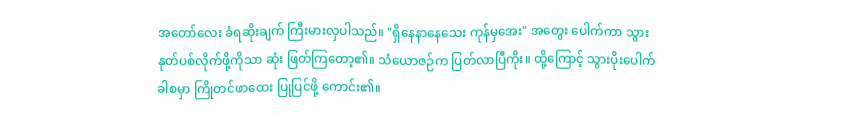အတော်လေး ခံရဆိုးချက် ကြီးမားလှပါသည်။ "ရှိနေနာနေသေး ကုန်မှအေး" အတွေး ပေါက်ကာ သွားနုတ်ပစ်လိုက်ဖို့ကိုသာ ဆုံး ဖြတ်ကြတော့၏။ သံယောဇဉ်က ပြတ်လာပြီကိုး။ ထို့ကြောင့် သွားပိုးပေါက်ခါစမှာ ကြိုတင်ဖာထေး ပြုပြင်ဖို့ ကောင်း၏။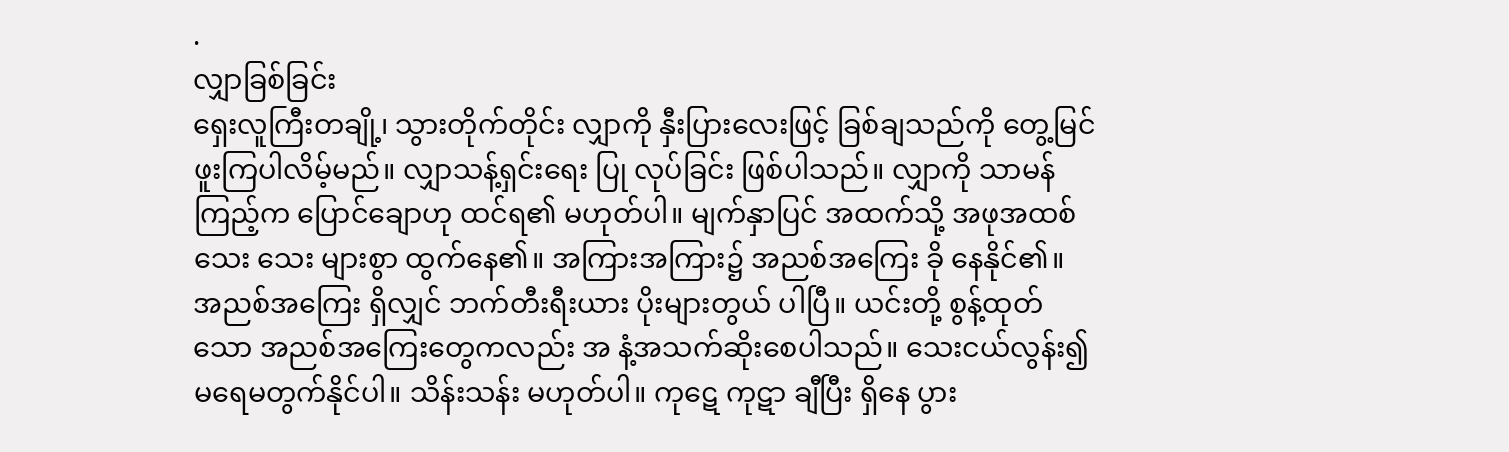.
လျှာခြစ်ခြင်း
ရှေးလူကြီးတချို့၊ သွားတိုက်တိုင်း လျှာကို နှီးပြားလေးဖြင့် ခြစ်ချသည်ကို တွေ့မြင်ဖူးကြပါလိမ့်မည်။ လျှာသန့်ရှင်းရေး ပြု လုပ်ခြင်း ဖြစ်ပါသည်။ လျှာကို သာမန်ကြည့်က ပြောင်ချောဟု ထင်ရ၏ မဟုတ်ပါ။ မျက်နှာပြင် အထက်သို့ အဖုအထစ် သေး သေး များစွာ ထွက်နေ၏။ အကြားအကြား၌ အညစ်အကြေး ခို နေနိုင်၏။ အညစ်အကြေး ရှိလျှင် ဘက်တီးရီးယား ပိုးများတွယ် ပါပြီ။ ယင်းတို့ စွန့်ထုတ်သော အညစ်အကြေးတွေကလည်း အ နံ့အသက်ဆိုးစေပါသည်။ သေးငယ်လွန်း၍ မရေမတွက်နိုင်ပါ။ သိန်းသန်း မဟုတ်ပါ။ ကုဋေ ကုဋာ ချီပြီး ရှိနေ ပွား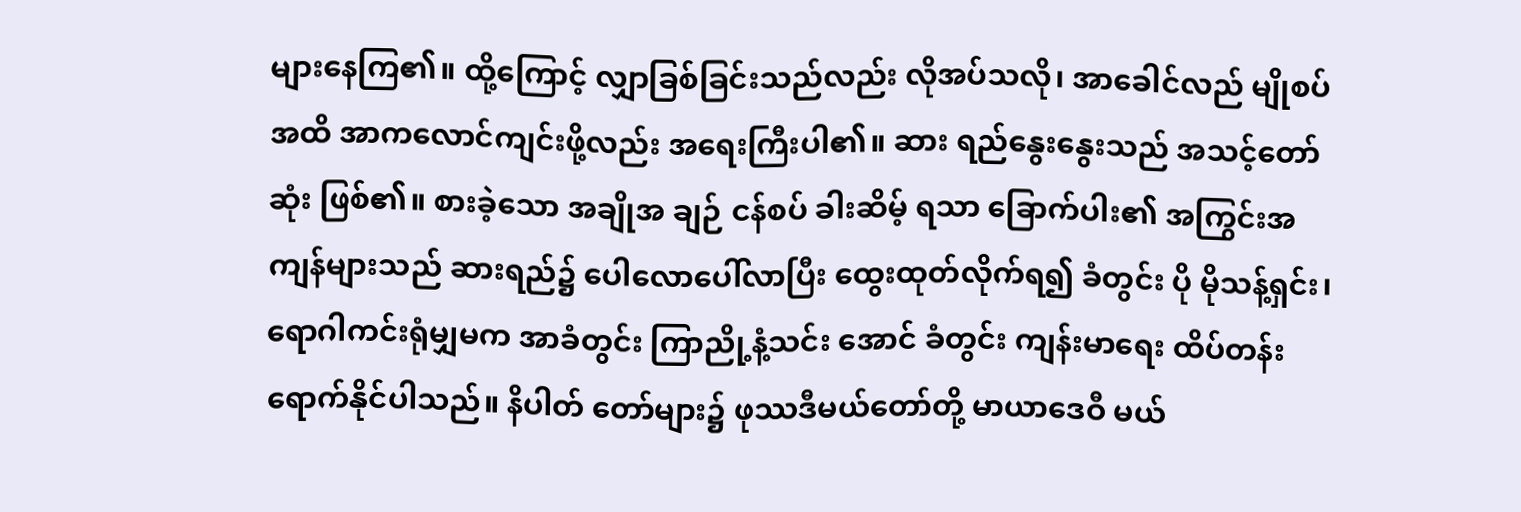များနေကြ၏။ ထို့ကြောင့် လျှာခြစ်ခြင်းသည်လည်း လိုအပ်သလို၊ အာခေါင်လည် မျိုစပ် အထိ အာကလောင်ကျင်းဖို့လည်း အရေးကြီးပါ၏။ ဆား ရည်နွေးနွေးသည် အသင့်တော်ဆုံး ဖြစ်၏။ စားခဲ့သော အချိုအ ချဉ် ငန်စပ် ခါးဆိမ့် ရသာ ခြောက်ပါး၏ အကြွင်းအကျန်များသည် ဆားရည်၌ ပေါလောပေါ်လာပြီး ထွေးထုတ်လိုက်ရ၍ ခံတွင်း ပို မိုသန့်ရှင်း၊ ရောဂါကင်းရုံမျှမက အာခံတွင်း ကြာညို့နံ့သင်း အောင် ခံတွင်း ကျန်းမာရေး ထိပ်တန်းရောက်နိုင်ပါသည်။ နိပါတ် တော်များ၌ ဖုဿဒီမယ်တော်တို့ မာယာဒေဝီ မယ်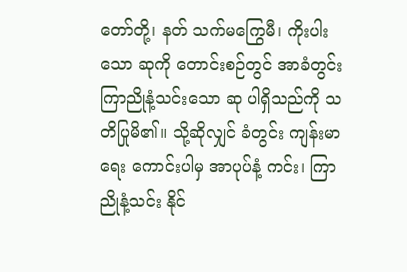တော်တို့၊ နတ် သက်မကြွေမီ၊ ကိုးပါးသော ဆုကို တောင်းစဉ်တွင် အာခံတွင်း ကြာညိုနံ့သင်းသော ဆု ပါရှိသည်ကို သတိပြုမိ၏။ သို့ဆိုလျှင် ခံတွင်း ကျန်းမာရေး ကောင်းပါမှ အာပုပ်နံ့ ကင်း၊ ကြာညိုနံ့သင်း နိုင်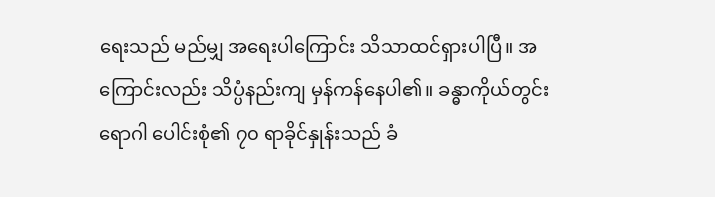ရေးသည် မည်မျှ အရေးပါကြောင်း သိသာထင်ရှားပါပြီ။ အ ကြောင်းလည်း သိပ္ပံနည်းကျ မှန်ကန်နေပါ၏။ ခန္ဓာကိုယ်တွင်း ရောဂါ ပေါင်းစုံ၏ ၇၀ ရာခိုင်နှုန်းသည် ခံ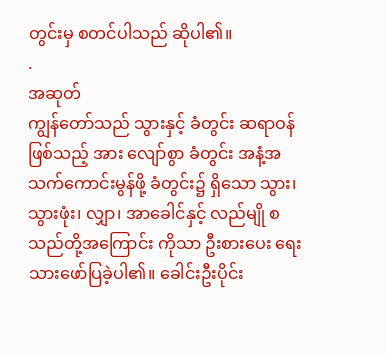တွင်းမှ စတင်ပါသည် ဆိုပါ၏။
.
အဆုတ်
ကျွန်တော်သည် သွားနှင့် ခံတွင်း ဆရာဝန် ဖြစ်သည့် အား လျော်စွာ ခံတွင်း အနံ့အသက်ကောင်းမွန်ဖို့ ခံတွင်း၌ ရှိသော သွား၊ သွားဖုံး၊ လျှာ၊ အာခေါင်နှင့် လည်မျို စသည်တို့အကြောင်း ကိုသာ ဦးစားပေး ရေးသားဖော်ပြခဲ့ပါ၏။ ခေါင်းဦးပိုင်း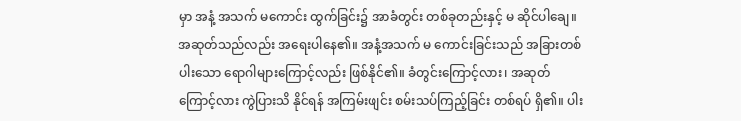မှာ အနံ့ အသက် မကောင်း ထွက်ခြင်း၌ အာခံတွင်း တစ်ခုတည်းနှင့် မ ဆိုင်ပါချေ။ အဆုတ်သည်လည်း အရေးပါနေ၏။ အနံ့အသက် မ ကောင်းခြင်းသည် အခြားတစ်ပါးသော ရောဂါများကြောင့်လည်း ဖြစ်နိုင်၏။ ခံတွင်းကြောင့်လား၊ အဆုတ်ကြောင့်လား ကွဲပြားသိ နိုင်ရန် အကြမ်းဖျင်း စမ်းသပ်ကြည့်ခြင်း တစ်ရပ် ရှိ၏။ ပါး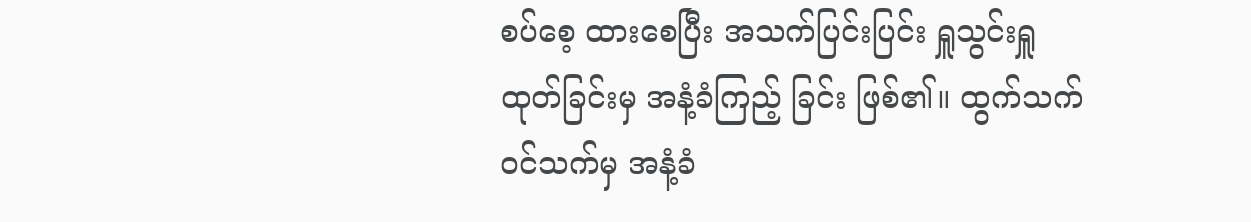စပ်စေ့ ထားစေပြီး အသက်ပြင်းပြင်း ရှူသွင်းရှူထုတ်ခြင်းမှ အနံ့ခံကြည့် ခြင်း ဖြစ်၏။ ထွက်သက် ဝင်သက်မှ အနံ့ခံ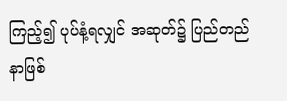ကြည့်၍ ပုပ်နံ့ရလျှင် အဆုတ်၌ ပြည်တည်နာဖြစ်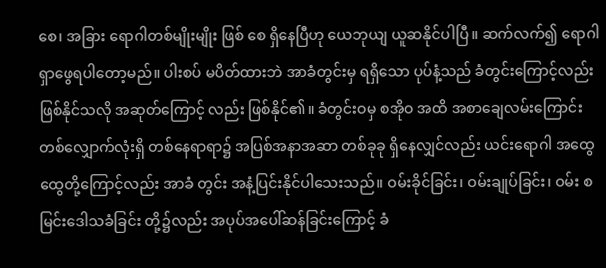စေ၊ အခြား ရောဂါတစ်မျိုးမျိုး ဖြစ် စေ ရှိနေပြီဟု ယေဘုယျ ယူဆနိုင်ပါပြီ။ ဆက်လက်၍ ရောဂါ ရှာဖွေရပါတော့မည်။ ပါးစပ် မပိတ်ထားဘဲ အာခံတွင်းမှ ရရှိသော ပုပ်နံ့သည် ခံတွင်းကြောင့်လည်း ဖြစ်နိုင်သလို အဆုတ်ကြောင့် လည်း ဖြစ်နိုင်၏။ ခံတွင်းဝမှ စအိုဝ အထိ အစာချေလမ်းကြောင်း တစ်လျှောက်လုံးရှိ တစ်နေရာရာ၌ အပြစ်အနာအဆာ တစ်ခုခု ရှိနေလျှင်လည်း ယင်းရောဂါ အထွေထွေတို့ကြောင့်လည်း အာခံ တွင်း အနံ့ပြင်းနိုင်ပါသေးသည်။ ဝမ်းခိုင်ခြင်း၊ ဝမ်းချုပ်ခြင်း၊ ဝမ်း စမြင်းဒေါသခံခြင်း တို့၌လည်း အပုပ်အပေါ်ဆန်ခြင်းကြောင့် ခံ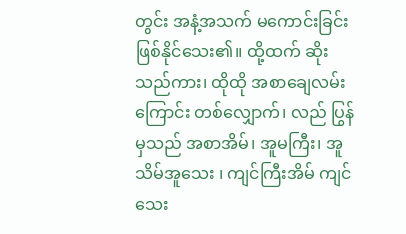တွင်း အနံ့အသက် မကောင်းခြင်း ဖြစ်နိုင်သေး၏။ ထို့ထက် ဆိုး သည်ကား၊ ထိုထို အစာချေလမ်းကြောင်း တစ်လျှောက်၊ လည် ပြွန်မှသည် အစာအိမ်၊ အူမကြီး၊ အူသိမ်အူသေး ၊ ကျင်ကြီးအိမ် ကျင်သေး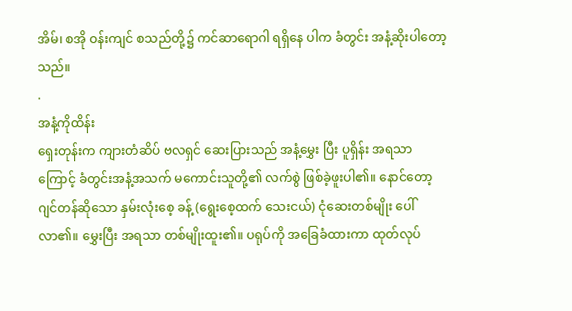အိမ်၊ စအို ဝန်းကျင် စသည်တို့၌ ကင်ဆာရောဂါ ရရှိနေ ပါက ခံတွင်း အနံ့ဆိုးပါတော့သည်။
.
အနံ့ကိုထိန်း
ရှေးတုန်းက ကျားတံဆိပ် ဗလရှင် ဆေးပြားသည် အနံ့မွှေး ပြီး ပူရှိန်း အရသာကြောင့် ခံတွင်းအနံ့အသက် မကောင်းသူတို့၏ လက်စွဲ ဖြစ်ခဲ့ဖူးပါ၏။ နောင်တော့ ဂျင်တန်ဆိုသော နှမ်းလုံးစေ့ ခန့် (ရွေးစေ့ထက် သေးငယ်) ငုံဆေးတစ်မျိုး ပေါ်လာ၏။ မွှေးပြီး အရသာ တစ်မျိုးထူး၏။ ပရုပ်ကို အခြေခံထားကာ ထုတ်လုပ်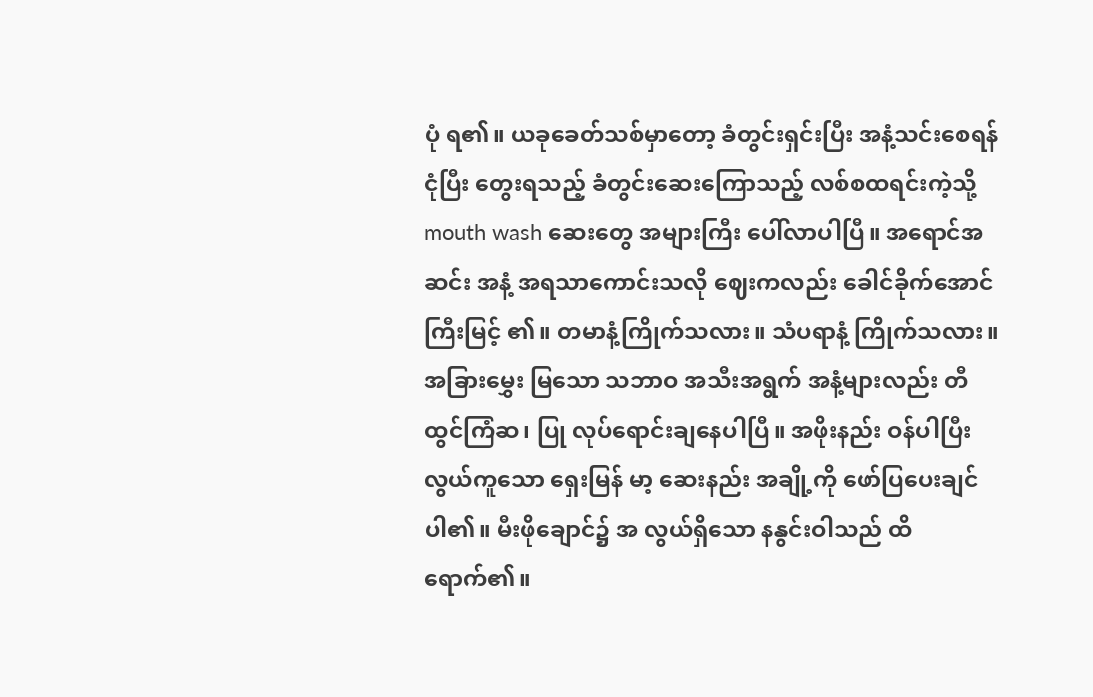ပုံ ရ၏။ ယခုခေတ်သစ်မှာတော့ ခံတွင်းရှင်းပြီး အနံ့သင်းစေရန် ငုံပြီး တွေးရသည့် ခံတွင်းဆေးကြောသည့် လစ်စထရင်းကဲ့သို့ mouth wash ဆေးတွေ အများကြီး ပေါ်လာပါပြီ။ အရောင်အဆင်း အနံ့ အရသာကောင်းသလို ဈေးကလည်း ခေါင်ခိုက်အောင် ကြီးမြင့် ၏။ တမာနံ့ကြိုက်သလား။ သံပရာနံ့ ကြိုက်သလား။ အခြားမွှေး မြသော သဘာဝ အသီးအရွက် အနံ့များလည်း တီထွင်ကြံဆ၊ ပြု လုပ်ရောင်းချနေပါပြီ။ အဖိုးနည်း ဝန်ပါပြီး လွယ်ကူသော ရှေးမြန် မာ့ ဆေးနည်း အချို့ကို ဖော်ပြပေးချင်ပါ၏။ မီးဖိုချောင်၌ အ လွယ်ရှိသော နနွင်းဝါသည် ထိရောက်၏။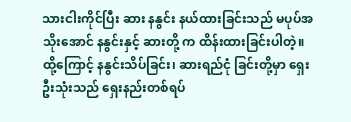သားငါးကိုင်ပြီး ဆား နနွင်း နယ်ထားခြင်းသည် မပုပ်အသိုးအောင် နနွင်းနှင့် ဆားတို့ က ထိန်းထားခြင်းပါတဲ့။ ထို့ကြောင့် နနွင်းသိပ်ခြင်း၊ ဆားရည်ငုံ ခြင်းတို့မှာ ရှေးဦးသုံးသည် ရှေးနည်းတစ်ရပ်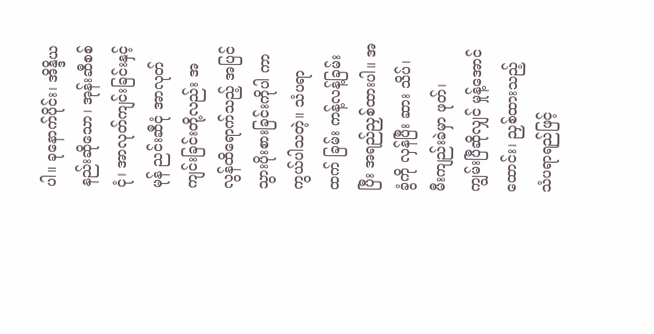ပါ။ ခုနောက်ပိုင်း၊ အိန္ဒိယနည်းဆိုသော၊ အုန်းဆီစစ်ငုံ၊ အာလုတ်ကျင်းခြင်းနှင့် မုန် ညင်းဆီငုံ အာလုတ်ကျင်းခြင်းတို့လည်း အလွန်ထိရောက်သည့် အပြင် သွားပိုးစားခြင်းကိုပါ ကာကွယ်ပါသတဲ့။ သံပရာ ထက် ခြမ်း ကန့်လန့်ခြမ်းပြီး အရည်ညှစ်ထားပါ။ အခွံကို လှန်ပြီး ဆား သိပ်၊ မီးကျည်းခဲမှာ ဖုတ်၊  ကျွမ်းပြီဆိုလျှင် မှုန့်အောင်ထောင်း၊ ညှစ်ထားသည့် သံပရာရည်ဖြင့်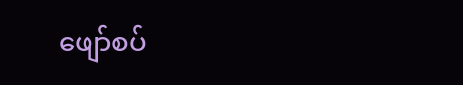ဖျော်စပ်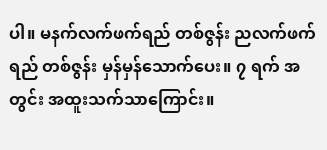ပါ။ မနက်လက်ဖက်ရည် တစ်ဇွန်း ညလက်ဖက်ရည် တစ်ဇွန်း မှန်မှန်သောက်ပေး။ ၇ ရက် အတွင်း အထူးသက်သာကြောင်း။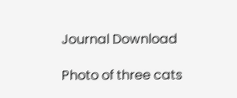Journal Download

Photo of three cats